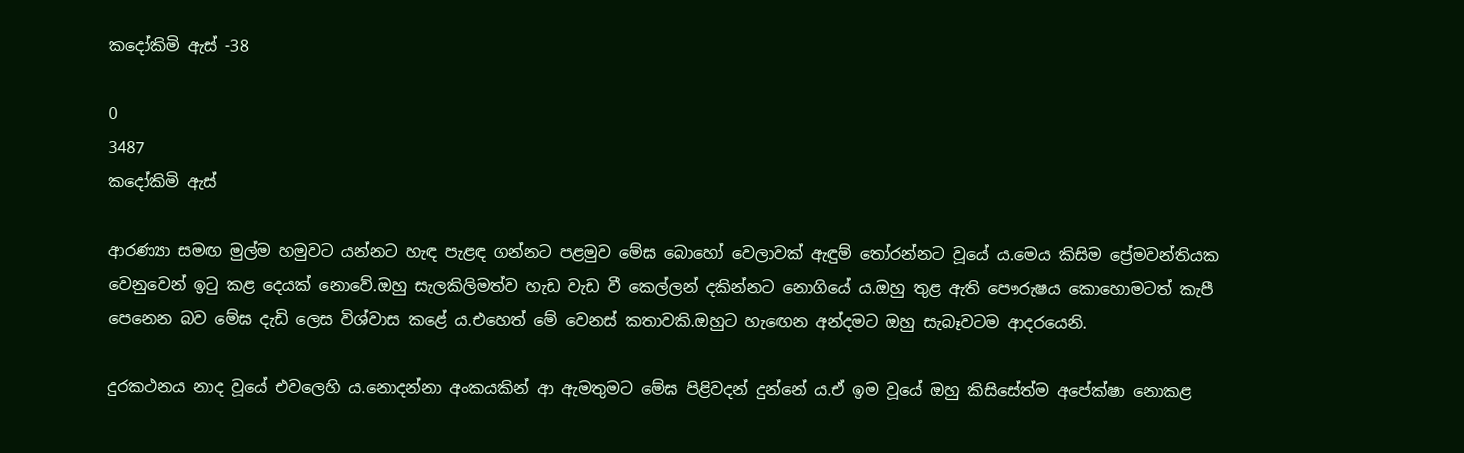කදෝකිමි ඇස් -38

0
3487
කදෝකිමි ඇස්

ආරණ්‍යා සමඟ මුල්ම හමුවට යන්නට හැඳ පැළඳ ගන්නට පළමුව මේඝ බොහෝ වෙලාවක් ඇඳුම් තෝරන්නට වූයේ ය.මෙය කිසිම ප්‍රේමවන්තියක වෙනුවෙන් ඉටු කළ දෙයක් නොවේ.ඔහු සැලකිලිමත්ව හැඩ වැඩ වී කෙල්ලන් දකින්නට නොගියේ ය.ඔහු තුළ ඇති පෞරුෂය කොහොමටත් කැපී පෙනෙන බව මේඝ දැඩි ලෙස විශ්වාස කළේ ය.එහෙත් මේ වෙනස් කතාවකි.ඔහුට හැඟෙන අන්දමට ඔහු සැබෑවටම ආදරයෙනි.

දුරකථනය නාද වූයේ එවලෙහි ය.නොදන්නා අංකයකින් ආ ඇමතුමට මේඝ පිළිවදන් දුන්නේ ය.ඒ ඉම වූයේ ඔහු කිසිසේත්ම අපේක්ෂා නොකළ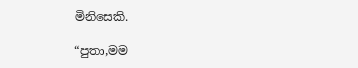මිනිසෙකි.

“පුතා,මම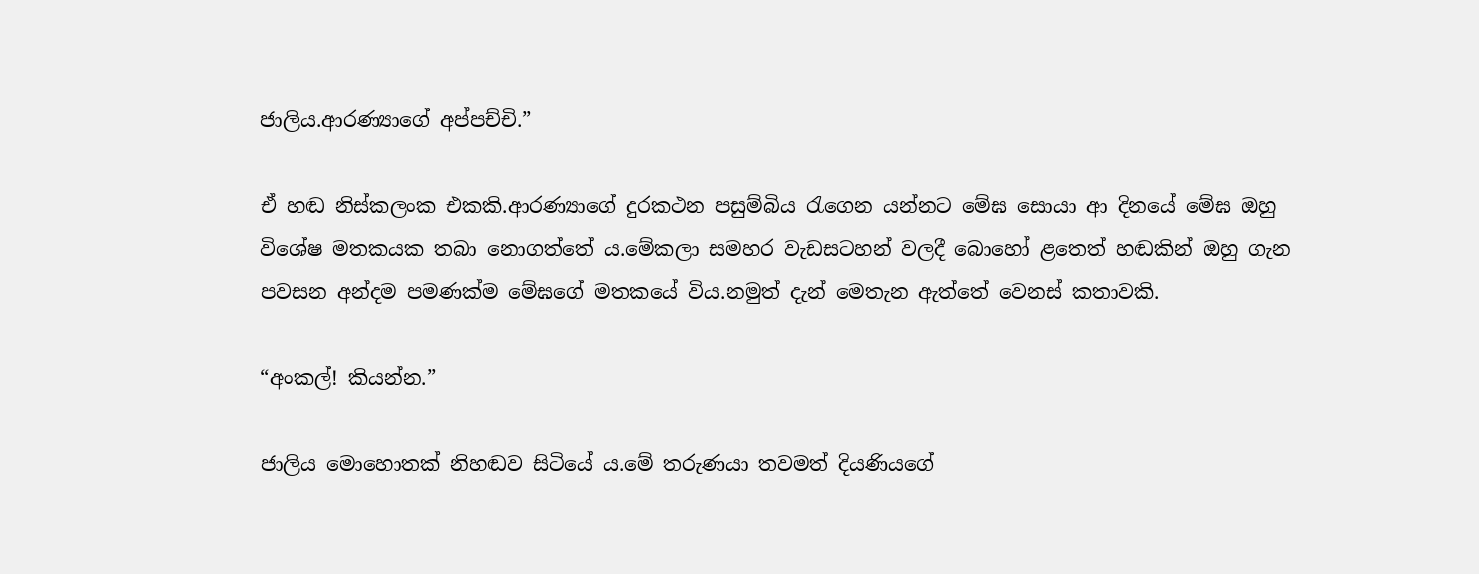ජාලිය.ආරණ්‍යාගේ අප්පච්චි.”

ඒ හඬ නිස්කලංක එකකි.ආරණ්‍යාගේ දුරකථන පසුම්බිය රැගෙන යන්නට මේඝ සොයා ආ දිනයේ මේඝ ඔහු විශේෂ මතකයක තබා නොගත්තේ ය.මේකලා සමහර වැඩසටහන් වලදී බොහෝ ළතෙත් හඬකින් ඔහු ගැන පවසන අන්දම පමණක්ම මේඝගේ මතකයේ විය.නමුත් දැන් මෙතැන ඇත්තේ වෙනස් කතාවකි.

“අංකල්! කියන්න.”

ජාලිය මොහොතක් නිහඬව සිටියේ ය.මේ තරුණයා තවමත් දියණියගේ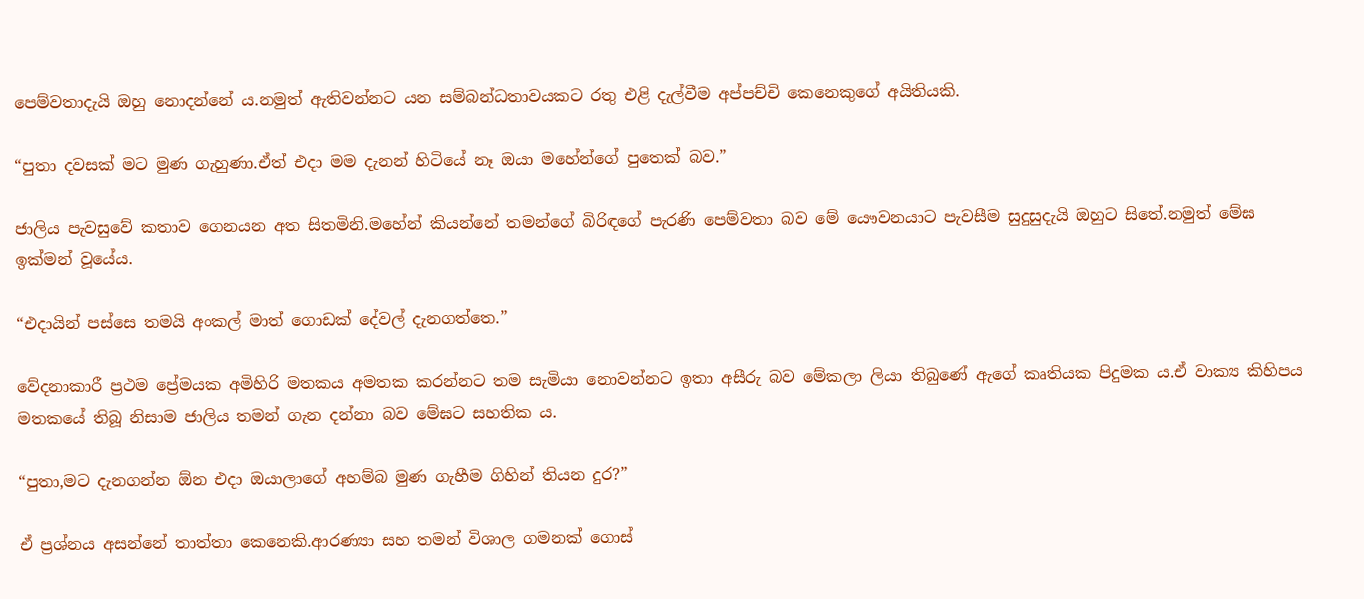පෙම්වතාදැයි ඔහු නොදන්නේ ය.නමුත් ඇතිවන්නට යන සම්බන්ධතාවයකට රතු එළි දැල්වීම අප්පච්චි කෙනෙකුගේ අයිතියකි.

“පුතා දවසක් මට මුණ ගැහුණා.ඒත් එදා මම දැනන් හිටියේ නෑ ඔයා මහේන්ගේ පුතෙක් බව.”

ජාලිය පැවසුවේ කතාව ගෙනයන අත සිතමිනි.මහේන් කියන්නේ තමන්ගේ බිරිඳගේ පැරණි පෙම්වතා බව මේ යෞවනයාට පැවසීම සුදුසුදැයි ඔහුට සිතේ.නමුත් මේඝ ඉක්මන් වූයේය.

“එදායින් පස්සෙ තමයි අංකල් මාත් ගොඩක් දේවල් දැනගත්තෙ.”

වේදනාකාරී ප්‍රථම ප්‍රේමයක අමිහිරි මතකය අමතක කරන්නට තම සැමියා නොවන්නට ඉතා අසීරු බව මේකලා ලියා තිබුණේ ඇගේ කෘතියක පිදුමක ය.ඒ වාක්‍ය කිහිපය මතකයේ තිබූ නිසාම ජාලිය තමන් ගැන දන්නා බව මේඝට සහතික ය.

“පුතා,මට දැනගන්න ඕන එදා ඔයාලාගේ අහම්බ මුණ ගැහීම ගිහින් තියන දුර?”

ඒ ප්‍රශ්නය අසන්නේ තාත්තා කෙනෙකි.ආරණ්‍යා සහ තමන් විශාල ගමනක් ගොස්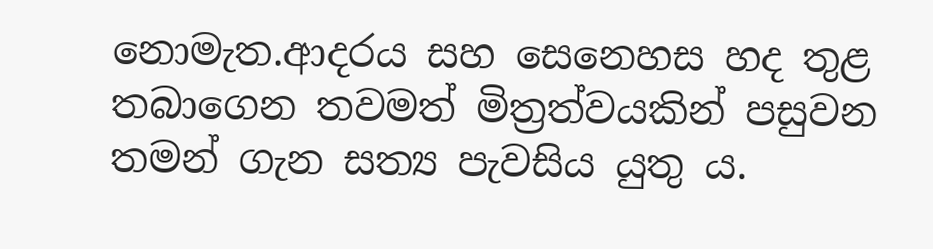නොමැත.ආදරය සහ සෙනෙහස හද තුළ තබාගෙන තවමත් මිත්‍රත්වයකින් පසුවන තමන් ගැන සත්‍ය පැවසිය යුතු ය.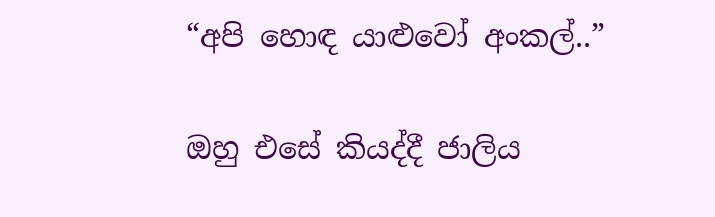“අපි හොඳ යාළුවෝ අංකල්..”

ඔහු එසේ කියද්දී ජාලිය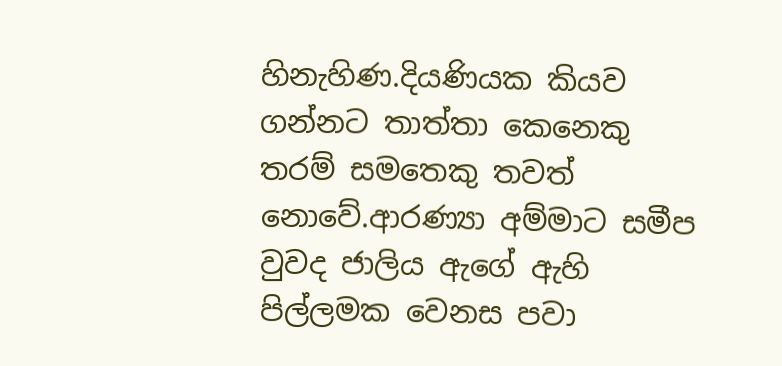හිනැහිණ.දියණියක කියව ගන්නට තාත්තා කෙනෙකු තරම් සමතෙකු තවත් නොවේ.ආරණ්‍යා අම්මාට සමීප වුවද ජාලිය ඇගේ ඇහි පිල්ලමක වෙනස පවා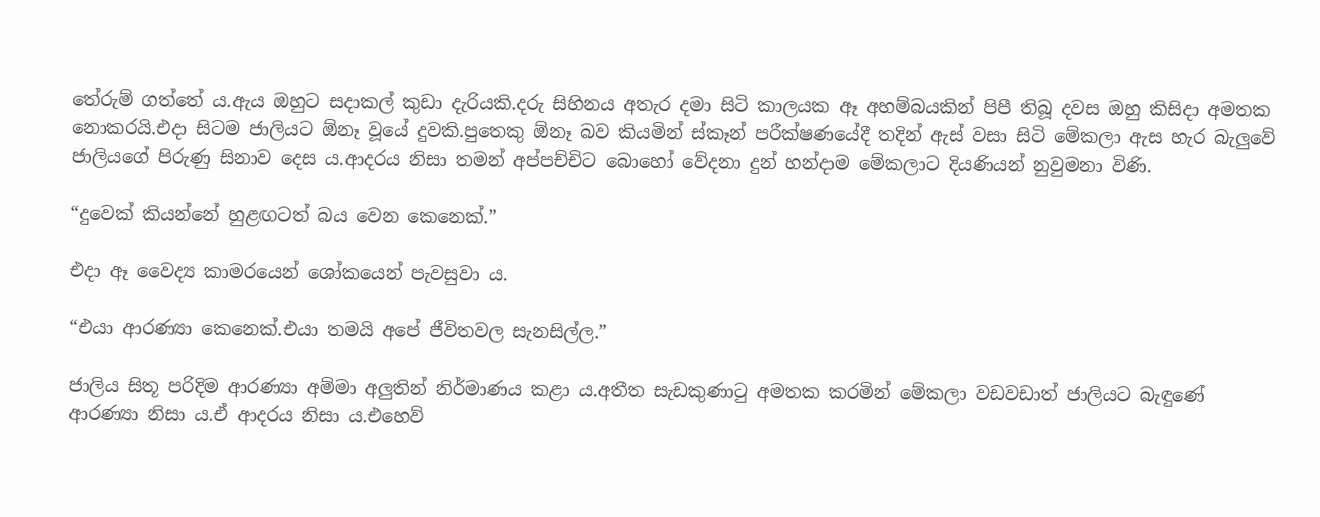තේරුම් ගත්තේ ය.ඇය ඔහුට සදාකල් කුඩා දැරියකි.දරු සිහිනය අතැර දමා සිටි කාලයක ඈ අහම්බයකින් පිපී තිබූ දවස ඔහු කිසිදා අමතක නොකරයි.එදා සිටම ජාලියට ඕනෑ වූයේ දුවකි.පුතෙකු ඕනෑ බව කියමින් ස්කෑන් පරීක්ෂණයේදී තදින් ඇස් වසා සිටි මේකලා ඇස හැර බැලුවේ ජාලියගේ පිරුණු සිනාව දෙස ය.ආදරය නිසා තමන් අප්පච්චිට බොහෝ වේදනා දුන් හන්දාම මේකලාට දියණියන් නුවුමනා විණි.

“දුවෙක් කියන්නේ හුළඟටත් බය වෙන කෙනෙක්.”

එදා ඈ වෛද්‍ය කාමරයෙන් ශෝකයෙන් පැවසුවා ය.

“එයා ආරණ්‍යා කෙනෙක්.එයා තමයි අපේ ජීවිතවල සැනසිල්ල.”

ජාලිය සිතූ පරිදිම ආරණ්‍යා අම්මා අලුතින් නිර්මාණය කළා ය.අතීත සැඩකුණාටු අමතක කරමින් මේකලා වඩවඩාත් ජාලියට බැඳුණේ ආරණ්‍යා නිසා ය.ඒ ආදරය නිසා ය.එහෙව්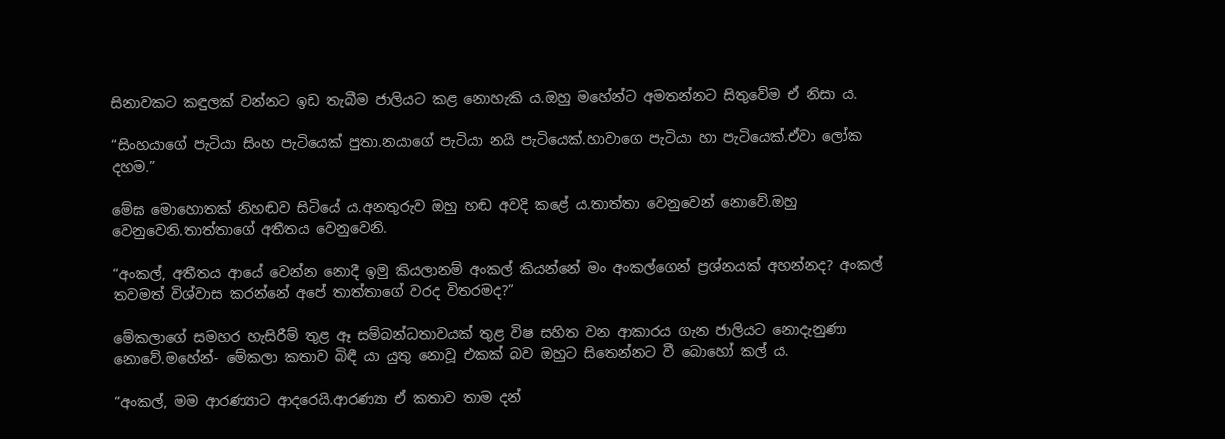සිනාවකට කඳුලක් වන්නට ඉඩ තැබීම ජාලියට කළ නොහැකි ය.ඔහු මහේන්ට අමතන්නට සිතුවේම ඒ නිසා ය.

“සිංහයාගේ පැටියා සිංහ පැටියෙක් පුතා.නයාගේ පැටියා නයි පැටියෙක්.හාවාගෙ පැටියා හා පැටියෙක්.ඒවා ලෝක දහම.”

මේඝ මොහොතක් නිහඬව සිටියේ ය.අනතුරුව ඔහු හඬ අවදි කළේ ය.තාත්තා වෙනුවෙන් නොවේ.ඔහු වෙනුවෙනි.තාත්තාගේ අතීතය වෙනුවෙනි.

“අංකල්, අතීතය ආයේ වෙන්න නොදී ඉමු කියලානම් අංකල් කියන්නේ මං අංකල්ගෙන් ප්‍රශ්නයක් අහන්නද? අංකල් තවමත් විශ්වාස කරන්නේ අපේ තාත්තාගේ වරද විතරමද?”

මේකලාගේ සමහර හැසිරීම් තුළ ඈ සම්බන්ධතාවයක් තුළ විෂ සහිත වන ආකාරය ගැන ජාලියට නොදැනුණා නොවේ.මහේන්- මේකලා කතාව බිඳී යා යුතු නොවූ එකක් බව ඔහුට සිතෙන්නට වී බොහෝ කල් ය.

“අංකල්, මම ආරණ්‍යාට ආදරෙයි.ආරණ්‍යා ඒ කතාව තාම දන්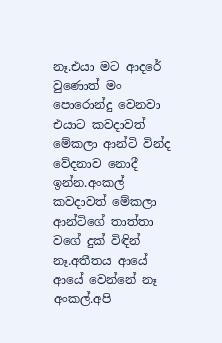නෑ.එයා මට ආදරේ වුණොත් මං පොරොන්දු වෙනවා එයාට කවදාවත් මේකලා ආන්ටි වින්ද වේදනාව නොදී ඉන්න.අංකල් කවදාවත් මේකලා ආන්ටිගේ තාත්තා වගේ දුක් විඳින් නෑ.අතීතය ආයේ ආයේ වෙන්නේ නෑ අංකල්.අපි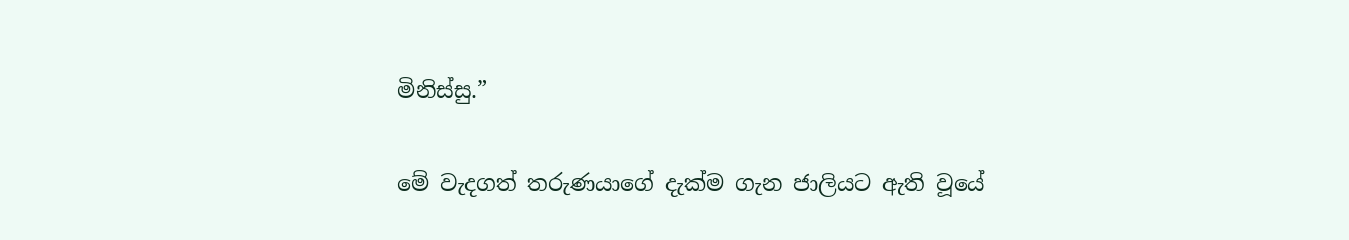මිනිස්සු.”

මේ වැදගත් තරුණයාගේ දැක්ම ගැන ජාලියට ඇති වූයේ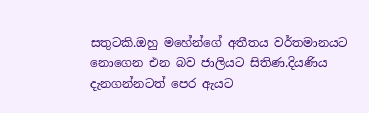සතුටකි.ඔහු මහේන්ගේ අතීතය වර්තමානයට නොගෙන එන බව ජාලියට සිතිණ.දියණිය දැනගන්නටත් පෙර ඇයට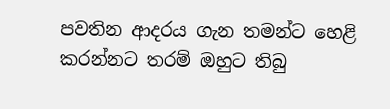පවතින ආදරය ගැන තමන්ට හෙළි කරන්නට තරම් ඔහුට තිබු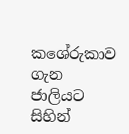කශේරුකාව ගැන ජාලියට සිහින්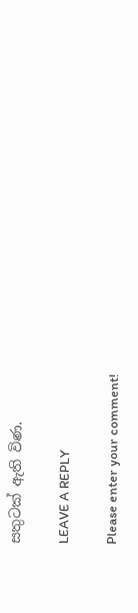සතුටක් ඇති විණ.

LEAVE A REPLY

Please enter your comment!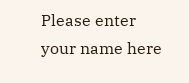Please enter your name here